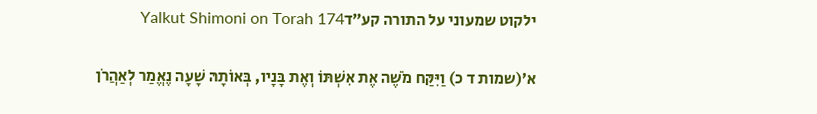ילקוט שמעוני על התורה קע״דYalkut Shimoni on Torah 174

א׳(שמות ד כ) וַיִּקַּח מֹשֶׁה אֶת אִשְׁתּוֹ וְאֶת בָּנָיו, בְּאוֹתָהּ שָׁעָה נֶאֱמַר לְאַהֲרֹן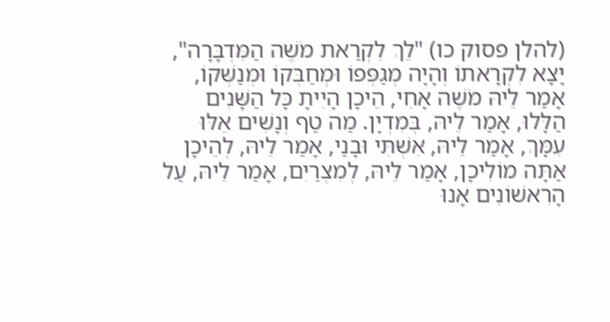(להלן פסוק כו) "לֵךְ לִקְרַאת מֹשֶׁה הַמִּדְבָּרָה", יָצָא לִקְרָאתוֹ וְהָיָה מְגַפְּפוֹ וּמְחַבְּקוֹ וּמְנַשְּׁקוֹ, אָמַר לֵיהּ מֹשֶׁה אָחִי, הֵיכָן הָיִיתָ כָּל הַשָּׁנִים הַלָּלוּ, אָמַר לֵיהּ, בְּמִדְיָן. מַה טַף וְנָשִׁים אֵלּוּ עִמָּךְ, אָמַר לֵיהּ, אִשְׁתִּי וּבָנַי, אָמַר לֵיהּ, לְהֵיכָן אַתָּה מוֹלִיכָן, אָמַר לֵיהּ, לְמִצְרַיִם, אָמַר לֵיהּ, עַל הָרִאשׁוֹנִים אָנוּ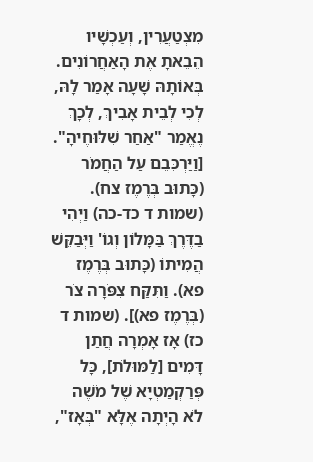מִצְטַעֲרִין, וְעַכְשָׁיו הֵבֵאתָ אֶת הָאַחֲרוֹנִים. בְּאוֹתָהּ שָׁעָה אָמַר לָהּ, לְכִי לְבֵית אָבִיךְ, לְכָךְ נֶאֱמַר "אַחַר שִׁלּוּחֶיהָ". [וַיַּרְכִּבֵם עַל הַחֲמֹר (כָּתוּב בְּרֶמֶז צח). (שמות ד כד-כה) וַיְהִי בַדֶּרֶךְ בַּמָּלוֹן וְגוֹ' וַיְּבַקֵּשׁ הֲמִיתוֹ (כָּתוּב בְּרֶמֶז פא). וַתִּקַּח צִפֹּרָה צֹר (בְּרֶמֶז פא)]. (שמות ד כז) אָז אָמְרָה חֲתַן דָּמִים [לַמּוּלֹת], כָּל פְּרַקְמַטְיָא שֶׁל מֹשֶׁה לֹא הָיְתָה אֶלָּא "בְּאָז",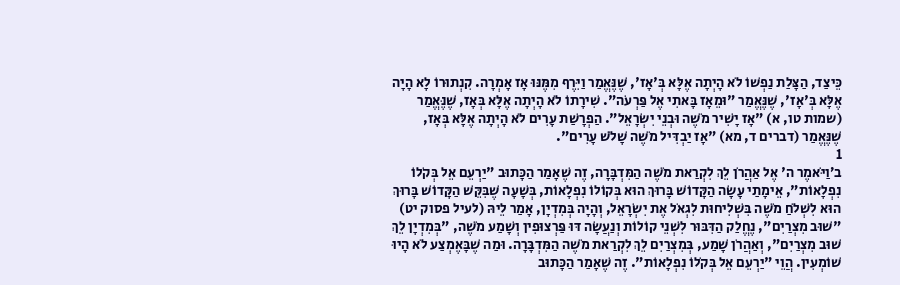כֵּיצַד, הַצָּלַת נַפְשׁוֹ לֹא הָיְתָה אֶלָּא בְּ'אָז', שֶׁנֶּאֱמַר וַיִּרֶף מִמֶּנּוּ אָז אָמְרָה. קִנְתוּרוֹ לָא הָיָה אֶלָּא בְּ'אָז', שֶׁנֶּאֱמַר "וּמֵאָז בָּאתִי אֶל פַּרְעֹה". שִׁירָתוֹ לֹא הָיְתָה אֶלָּא בְּאָז, שֶׁנֶּאֱמַר (שמות טו, א) "אָז יָשִׁיר מֹשֶׁה וּבְנֵי יִשְׂרָאֵל". הַפְרָשַׁת עָרִים לֹא הָיְתָה אֶלָּא בְּאָז, שֶׁנֶּאֱמַר (דברים ד, מא) "אָז יַבְדִּיל מֹשֶׁה שָׁלֹשׁ עָרִים".
1
ב׳וַיֹּאמֶר ה' אֶל אַהֲרֹן לֵךְ לִקְרַאת מֹשֶׁה הַמִּדְבָּרָה, זֶה שֶׁאָמַר הַכָּתוּב "יַרְעֵם אֵל בְּקֹלוֹ נִפְלָאוֹת", אֵימָתַי עָשָׂה הַקָּדוֹשׁ בָּרוּךְ הוּא בְּקוֹלוֹ נִפְלָאוֹת, בְּשָׁעָה שֶׁבִּקֵּשׁ הַקָּדוֹשׁ בָּרוּךְ הוּא לִשְׁלֹחַ מֹשֶׁה בִּשְׁלִיחוּת לִגְאֹל אֶת יִשְׂרָאֵל, וְהָיָה בְּמִדְיָן, אָמַר לֵיהּ (לעיל פסוק יט) "שׁוּב מִצְרַיִם", נֶחֱלַק הַדִּבּוּר לִשְׁנֵי קוֹלוֹת וְנַעֲשָׂה דּוּ פַּרְצוּפִין וְשָׁמַע מֹשֶׁה, "בְּמִדְיָן לֵךְ שׁוּב מִצְרַיִם", וְאַהֲרֹן שָׁמַע, בְּמִצְרַיִם לֵךְ לִקְרַאת מֹשֶׁה הַמִּדְבָּרָה. וּמַה שֶׁבָּאֶמְצַע לֹא הָיוּ שׁוֹמְעִין. הֲוֵי "יַרְעֵם אֵל בְּקֹלוֹ נִפְלָאוֹת". זֶה שֶׁאָמַר הַכָּתוּב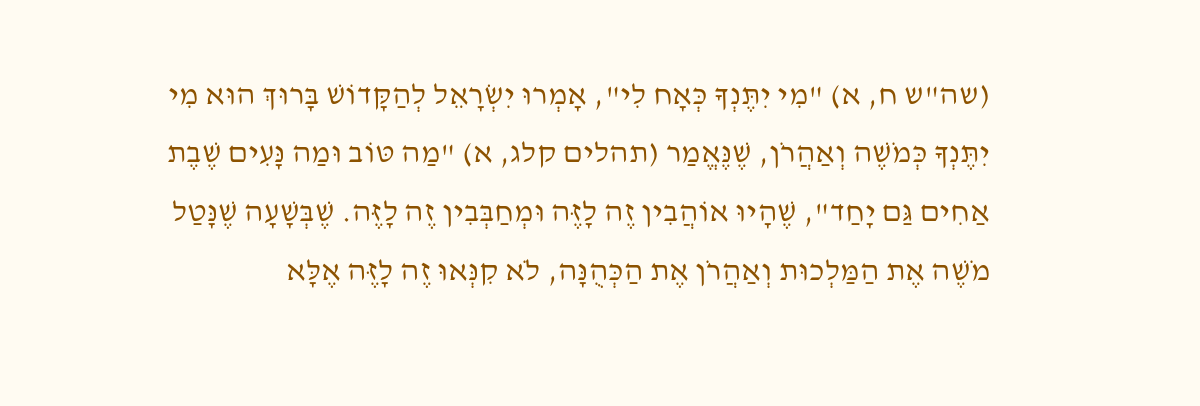(שה"ש ח, א) "מִי יִתֶּנְךָ כְּאָח לִי", אָמְרוּ יִשְׂרָאֵל לְהַקָּדוֹשׁ בָּרוּךְ הוּא מִי יִתֶּנְךָ כְּמֹשֶׁה וְאַהֲרֹן, שֶׁנֶּאֱמַר (תהלים קלג, א) "מַה טּוֹב וּמַה נָּעִים שֶׁבֶת אַחִים גַּם יָחַד", שֶׁהָיוּ אוֹהֲבִין זֶה לָזֶּה וּמְחַבְּבִין זֶה לָזֶּה. שֶׁבְּשָׁעָה שֶׁנָּטַל מֹשֶׁה אֶת הַמַּלְכוּת וְאַהֲרֹן אֶת הַכְּהֻנָּה, לֹא קִנְּאוּ זֶה לָזֶּה אֶלָּא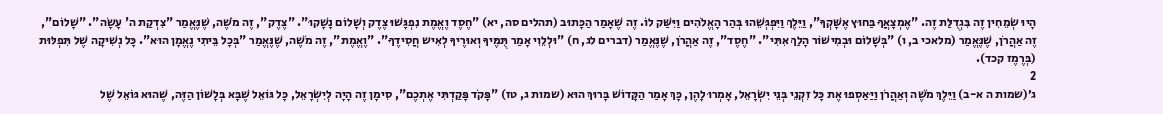הָיוּ שְׂמֵחִין זֶה בִּגְדֻלַּת זֶה. "אֶמְצָאֲךָ בַּחוּץ אֶשָּׁקְךָ", וַיֵּלֶךְ וַיִּפְגְּשֵׁהוּ בְּהַר הָאֱלֹהִים וַיִּשַּׁק לוֹ. זֶה שֶׁאָמַר הַכָּתוּב (תהלים סה, יא) "חֶסֶד וֶאֱמֶת נִפְגָּשׁוּ צֶדֶק וְשָׁלוֹם נָשָׁקוּ". "צֶדֶק", זֶה מֹשֶׁה, שֶׁנֶּאֱמַר "צִדְקַת ה' עָשָׂה". "שָׁלוֹם", זֶה אַהֲרֹן, שֶׁנֶּאֱמַר (מלאכי ב, ו) "בְּשָׁלוֹם וּבְמִישׁוֹר הָלַךְ אִתִּי". "חֶסֶד", זֶה אַהֲרֹן, שֶׁנֶּאֱמַר (דברים לג, ח) "וּלְלֵוִי אָמַר תֻּמֶּיךָ וְאוּרֶיךָ לְאִיש חֲסִידֶךָ". "וֶאֱמֶת", זֶה מֹשֶׁה, שֶׁנֶּאֱמַר "בְּכָל בֵּיתִי נֶאֱמָן הוּא". כָּל נְשִׁיקָה שֶׁל תִּפְלּוּת (בְּרֶמֶז קכד).
2
ג׳(שמות ה א-ב) וַיֵּלֶךְ מֹשֶׁה וְאַהֲרֹן וַיַּאַסְפוּ אֶת כָּל זִקְנֵי בְּנֵי יִשְׂרָאֵל, אָמְרוּ לָהֶן, כָּךְ אָמַר הַקָּדוֹשׁ בָּרוּךְ הוּא (שמות ג, טז) "פָּקֹד פָּקַדְתִּי אֶתְכֶם", סִימָן זֶה הָיָה לְיִשְׂרָאֵל, כָּל גּוֹאֵל שֶׁבָּא בְּלָשׁוֹן הַזֶּה, שֶׁהוּא גּוֹאֵל שֶׁל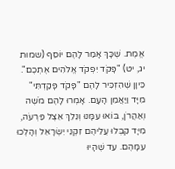אֱמֶת. שֶׁכָּךְ אָמַר לָהֶם יוֹסֵף (שמות יג, יט) "פָּקֹד יִפְקֹד אֱלֹהִים אֶתְכֶם". כֵּיוָן שֶׁהִזְכִּיר לָהֶם "פָּקֹד פָּקַדְתִּי" מִיָּד וַיַּאֲמֵן הָעָם. אָמְרוּ לָהֶם מֹשֶׁה וְאַהֲרֹן, בּוֹאוּ עִמָּנוּ וְנֵלֵךְ אֵצֶל פַּרְעֹה, מִיָּד קִבְּלוּ עֲלֵיהֶם זִקְנֵי יִשְׂרָאֵל וְהָלְכוּ עִמָּהֶם. עַד שֶׁהָיוּ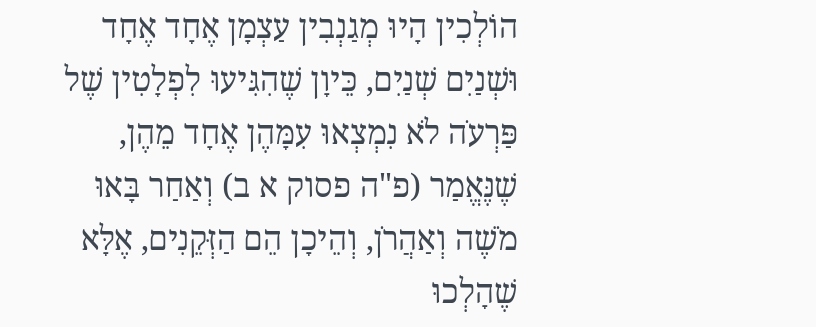הוֹלְכִין הָיוּ מְגַנְבִין עַצְמָן אֶחָד אֶחָד וּשְׁנַיִם שְׁנַיִם, כֵּיוָן שֶׁהִגִּיעוּ לִפְלָטִין שֶׁל פַּרְעֹה לֹא נִמְצְאוּ עִמָּהֶן אֶחָד מֵהֶן, שֶׁנֶּאֱמַר (פ"ה פסוק א ב) וְאַחַר בָּאוּ מֹשֶׁה וְאַהֲרֹן, וְהֵיכָן הֵם הַזְּקֵנִים, אֶלָּא שֶׁהָלְכוּ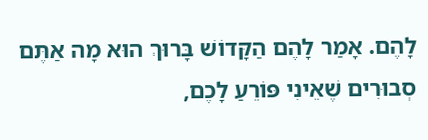לָהֶם. אָמַר לָהֶם הַקָּדוֹשׁ בָּרוּךְ הוּא מָה אַתֶּם סְבוּרִים שֶׁאֵינִי פּוֹרֵעַ לָכֶם,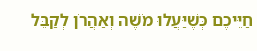חַיֵּיכֶם כְּשֶׁיַּעֲלוּ מֹשֶׁה וְאַהֲרֹן לְקַבֵּל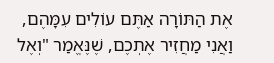אֶת הַתּוֹרָה אַתֶּם עוֹלִים עִמָּהֶם, וַאֲנִי מַחֲזִיר אֶתְכֶם, שֶׁנֶּאֱמַר "וְאֶל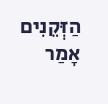הַזְּקֵנִים אָמַר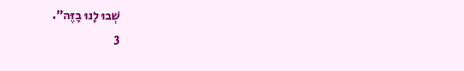שְׁבוּ לָנוּ בָזֶּה".
3